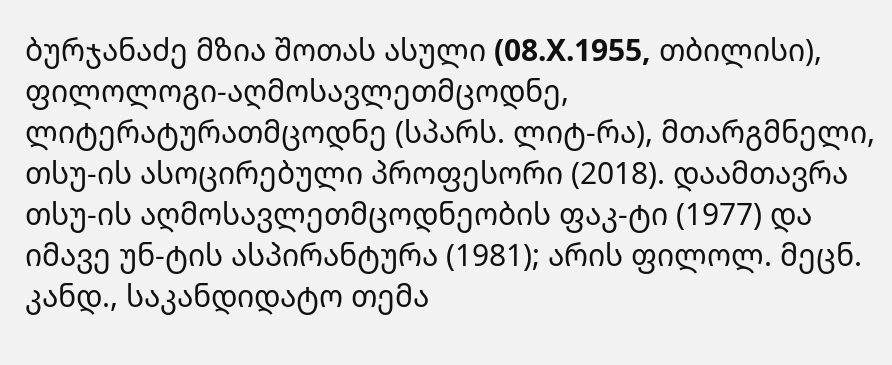ბურჯანაძე მზია შოთას ასული (08.X.1955, თბილისი), ფილოლოგი-აღმოსავლეთმცოდნე, ლიტერატურათმცოდნე (სპარს. ლიტ-რა), მთარგმნელი, თსუ-ის ასოცირებული პროფესორი (2018). დაამთავრა თსუ-ის აღმოსავლეთმცოდნეობის ფაკ-ტი (1977) და იმავე უნ-ტის ასპირანტურა (1981); არის ფილოლ. მეცნ. კანდ., საკანდიდატო თემა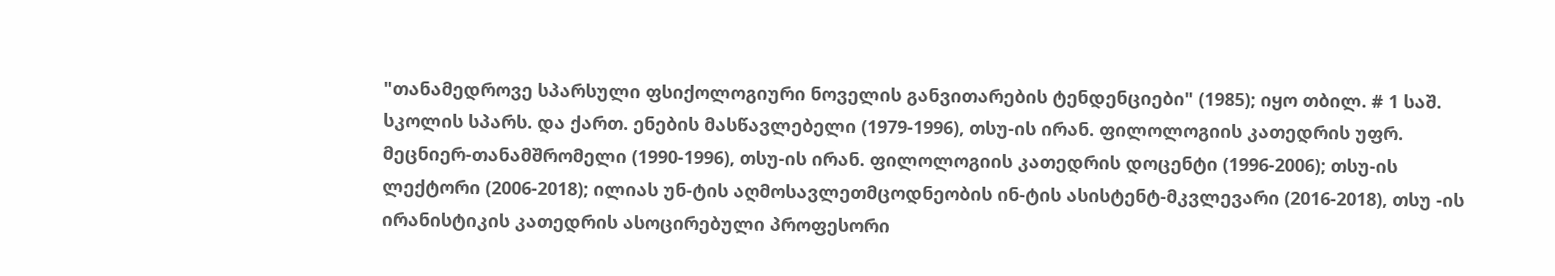"თანამედროვე სპარსული ფსიქოლოგიური ნოველის განვითარების ტენდენციები" (1985); იყო თბილ. # 1 საშ. სკოლის სპარს. და ქართ. ენების მასწავლებელი (1979-1996), თსუ-ის ირან. ფილოლოგიის კათედრის უფრ. მეცნიერ-თანამშრომელი (1990-1996), თსუ-ის ირან. ფილოლოგიის კათედრის დოცენტი (1996-2006); თსუ-ის ლექტორი (2006-2018); ილიას უნ-ტის აღმოსავლეთმცოდნეობის ინ-ტის ასისტენტ-მკვლევარი (2016-2018), თსუ -ის ირანისტიკის კათედრის ასოცირებული პროფესორი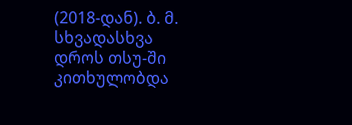(2018-დან). ბ. მ. სხვადასხვა დროს თსუ-ში კითხულობდა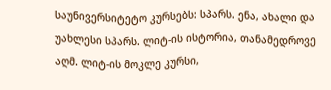საუნივერსიტეტო კურსებს: სპარს. ენა, ახალი და უახლესი სპარს. ლიტ-ის ისტორია, თანამედროვე აღმ. ლიტ-ის მოკლე კურსი,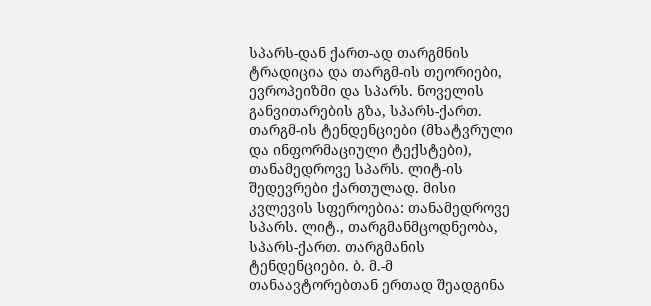სპარს-დან ქართ-ად თარგმნის ტრადიცია და თარგმ-ის თეორიები, ევროპეიზმი და სპარს. ნოველის განვითარების გზა, სპარს-ქართ. თარგმ-ის ტენდენციები (მხატვრული და ინფორმაციული ტექსტები), თანამედროვე სპარს. ლიტ-ის შედევრები ქართულად. მისი კვლევის სფეროებია: თანამედროვე სპარს. ლიტ., თარგმანმცოდნეობა, სპარს-ქართ. თარგმანის ტენდენციები. ბ. მ.-მ თანაავტორებთან ერთად შეადგინა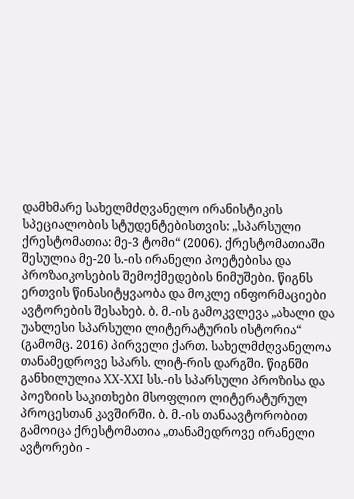დამხმარე სახელმძღვანელო ირანისტიკის სპეციალობის სტუდენტებისთვის: „სპარსული ქრესტომათია: მე-3 ტომი“ (2006). ქრესტომათიაში შესულია მე-20 ს.-ის ირანელი პოეტებისა და პროზაიკოსების შემოქმედების ნიმუშები. წიგნს ერთვის წინასიტყვაობა და მოკლე ინფორმაციები ავტორების შესახებ. ბ. მ.-ის გამოკვლევა „ახალი და უახლესი სპარსული ლიტერატურის ისტორია“ (გამომც. 2016) პირველი ქართ. სახელმძღვანელოა თანამედროვე სპარს. ლიტ-რის დარგში. წიგნში განხილულია XX-XXI სს.-ის სპარსული პროზისა და პოეზიის საკითხები მსოფლიო ლიტერატურულ პროცესთან კავშირში. ბ. მ.-ის თანაავტორობით გამოიცა ქრესტომათია „თანამედროვე ირანელი ავტორები -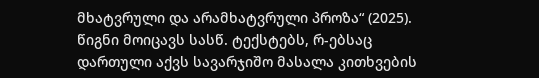მხატვრული და არამხატვრული პროზა“ (2025). წიგნი მოიცავს სასწ. ტექსტებს, რ-ებსაც დართული აქვს სავარჯიშო მასალა კითხვების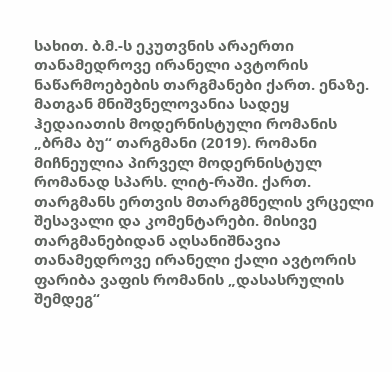სახით. ბ.მ.-ს ეკუთვნის არაერთი თანამედროვე ირანელი ავტორის ნაწარმოებების თარგმანები ქართ. ენაზე. მათგან მნიშვნელოვანია სადეყ ჰედაიათის მოდერნისტული რომანის „ბრმა ბუ“ თარგმანი (2019). რომანი მიჩნეულია პირველ მოდერნისტულ რომანად სპარს. ლიტ-რაში. ქართ. თარგმანს ერთვის მთარგმნელის ვრცელი შესავალი და კომენტარები. მისივე თარგმანებიდან აღსანიშნავია თანამედროვე ირანელი ქალი ავტორის ფარიბა ვაფის რომანის „დასასრულის შემდეგ“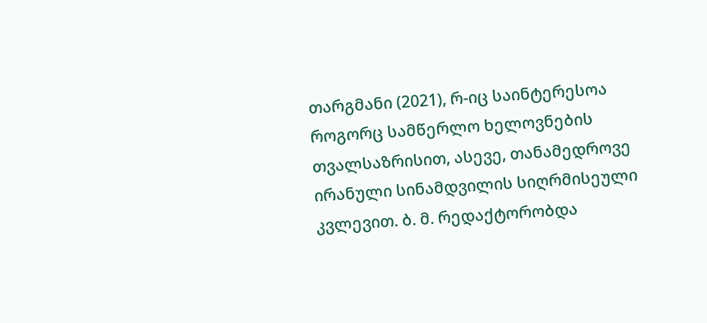თარგმანი (2021), რ-იც საინტერესოა როგორც სამწერლო ხელოვნების თვალსაზრისით, ასევე, თანამედროვე ირანული სინამდვილის სიღრმისეული კვლევით. ბ. მ. რედაქტორობდა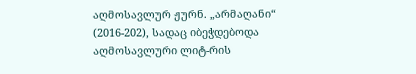აღმოსავლურ ჟურნ. „არმაღანი“ (2016-202), სადაც იბეჭდებოდა აღმოსავლური ლიტ-რის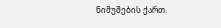ნიმუშების ქართ.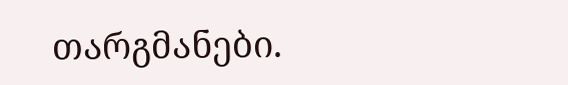თარგმანები.